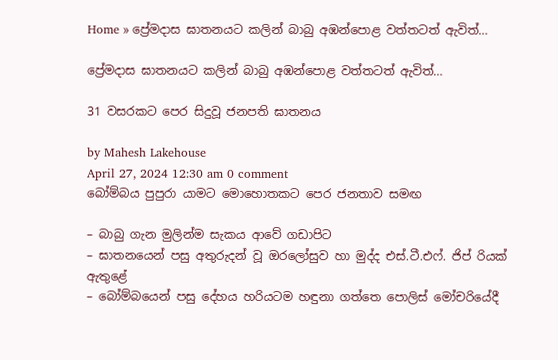Home » ප්‍රේමදාස ඝාතනයට කලින් බාබු අඹන්පොළ වත්තටත් ඇවිත්…

ප්‍රේමදාස ඝාතනයට කලින් බාබු අඹන්පොළ වත්තටත් ඇවිත්…

31 වසරකට පෙර සිදුවූ ජනපති ඝාතනය

by Mahesh Lakehouse
April 27, 2024 12:30 am 0 comment
බෝම්බය පුපුරා යාමට මොහොතකට පෙර ජනතාව සමඟ

– බාබු ගැන මුලින්ම සැකය ආවේ ගඩාපිට
– ඝාතනයෙන් පසු අතුරුදන් වූ ඔරලෝසුව හා මුද්ද එස්.ටී.එෆ්. ජිප් රියක් ඇතුළේ
– බෝම්බයෙන් පසු දේහය හරියටම හඳුනා ගත්තෙ පොලිස් මෝචරියේදී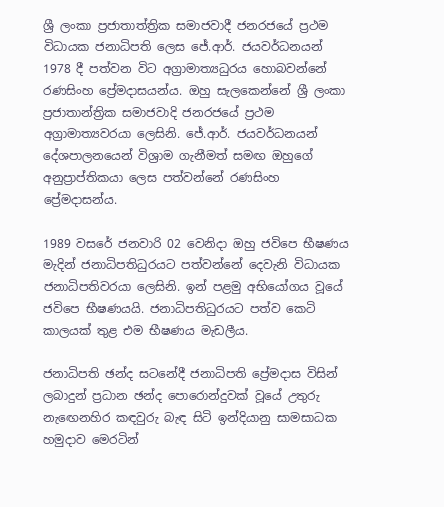ශ්‍රී ලංකා ප්‍රජාතාත්ත්‍රික සමාජවාදී ජනරජයේ ප්‍රථම විධායක ජනාධිපති ලෙස ජේ.ආර්. ජයවර්ධනයන් 1978 දී පත්වන විට අග්‍රාමාත්‍යධුරය හොබවන්නේ රණසිංහ ප්‍රේමදාසයන්ය. ඔහු සැලකෙන්නේ ශ්‍රී ලංකා ප්‍රජාතාන්ත්‍රික සමාජවාදි ජනරජයේ ප්‍රථම අග්‍රාමාත්‍යවරයා ලෙසිනි. ජේ.ආර්. ජයවර්ධනයන් දේශපාලනයෙන් විශ්‍රාම ගැනීමත් සමඟ ඔහුගේ අනුප්‍රාප්තිකයා ලෙස පත්වන්නේ රණසිංහ ප්‍රේමදාසන්ය.

1989 වසරේ ජනවාරි 02 වෙනිදා ඔහු ජවිපෙ භීෂණය මැදින් ජනාධිපතිධුරයට පත්වන්නේ දෙවැනි විධායක ජනාධිපතිවරයා ලෙසිනි. ඉන් පළමු අභියෝගය වූයේ ජවිපෙ භීෂණයයි. ජනාධිපතිධුරයට පත්ව කෙටි කාලයක් තුළ එම භීෂණය මැඩලීය.

ජනාධිපති ඡන්ද සටනේදී ජනාධිපති ප්‍රේමදාස විසින් ලබාදුන් ප්‍රධාන ඡන්ද පොරොන්දුවක් වූයේ උතුරු නැඟෙනහිර කඳවුරු බැඳ සිටි ඉන්දියානු සාමසාධක හමුදාව මෙරටින්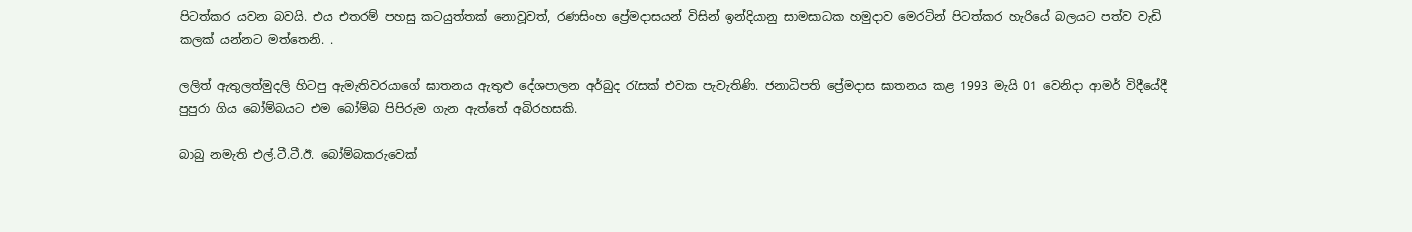පිටත්කර යවන බවයි. එය එතරම් පහසු කටයුත්තක් නොවූවත්, රණසිංහ ප්‍රේමදාසයන් විසින් ඉන්දියානු සාමසාධක හමුදාව මෙරටින් පිටත්කර හැරියේ බලයට පත්ව වැඩි කලක් යන්නට මත්තෙනි. .

ලලිත් ඇතුලත්මුදලි හිටපු ඇමැතිවරයාගේ ඝාතනය ඇතුළු දේශපාලන අර්බුද රැසක් එවක පැවැතිණි. ජනාධිපති ප්‍රේමදාස ඝාතනය කළ 1993 මැයි 01 වෙනිදා ආමර් විදීයේදී පුපුරා ගිය බෝම්බයට එම බෝම්බ පිපිරුම ගැන ඇත්තේ අබිරහසකි.

බාබු නමැති එල්.ටී.ටී.ඊ. බෝම්බකරුවෙක්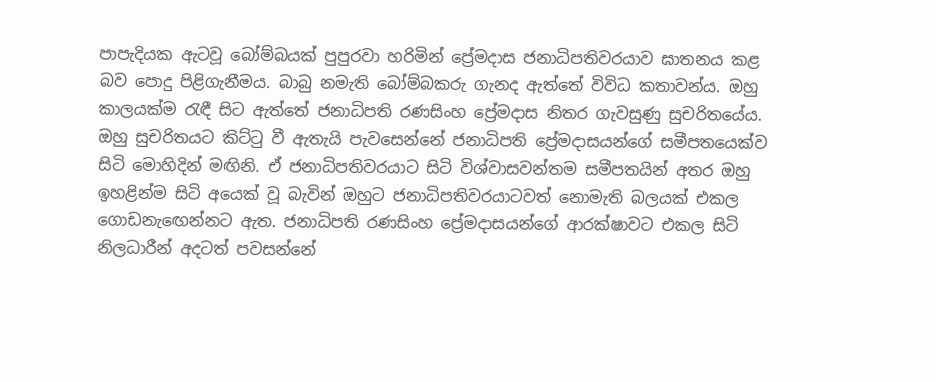පාපැදියක ඇටවූ බෝම්බයක් පුපුරවා හරිමින් ප්‍රේමදාස ජනාධිපතිවරයාව ඝාතනය කළ බව පොදු පිළිගැනීමය. බාබු නමැති බෝම්බකරු ගැනද ඇත්තේ විවිධ කතාවන්ය. ඔහු කාලයක්ම රැඳී සිට ඇත්තේ ජනාධිපති රණසිංහ ප්‍රේමදාස නිතර ගැවසුණු සුචරිතයේය. ඔහු සුචරිතයට කිට්ටු වී ඇතැයි පැවසෙන්නේ ජනාධිපති ප්‍රේමදාසයන්ගේ සමීපතයෙක්ව සිටි මොහිදින් මඟිනි. ඒ ජනාධිපතිවරයාට සිටි විශ්වාසවන්තම සමීපතයින් අතර ඔහු ඉහළින්ම සිටි අයෙක් වූ බැවින් ඔහුට ජනාධිපතිවරයාටවත් නොමැති බලයක් එකල ගොඩනැඟෙන්නට ඇත. ජනාධිපති රණසිංහ ප්‍රේමදාසයන්ගේ ආරක්ෂාවට එකල සිටි නිලධාරීන් අදටත් පවසන්නේ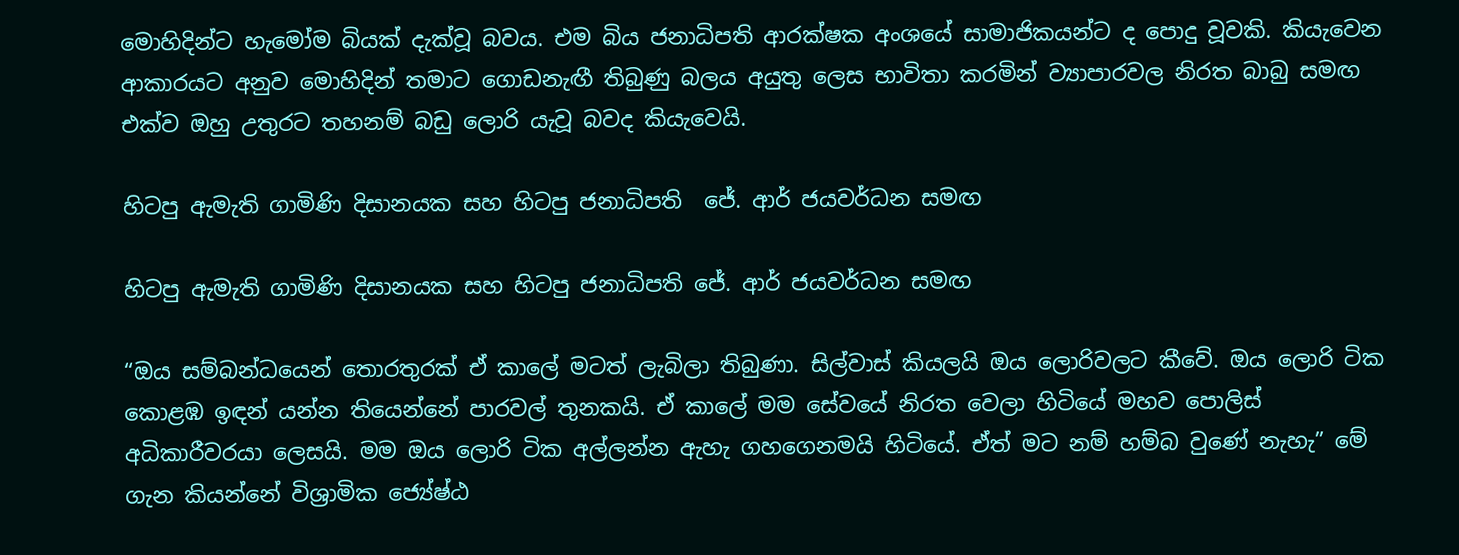මොහිදින්ට හැමෝම බියක් දැක්වූ බවය. එම බිය ජනාධිපති ආරක්ෂක අංශයේ සාමාජිකයන්ට ද පොදු වූවකි. කියැවෙන ආකාරයට අනුව මොහිදින් තමාට ගොඩනැඟී තිබුණු බලය අයුතු ලෙස භාවිතා කරමින් ව්‍යාපාරවල නිරත බාබු සමඟ එක්ව ඔහු උතුරට තහනම් බඩු ලොරි යැවූ බවද කියැවෙයි.

හිටපු ඇමැති ගාමිණි දිසානයක සහ හිටපු ජනාධිපති  ජේ. ආර් ජයවර්ධන සමඟ

හිටපු ඇමැති ගාමිණි දිසානයක සහ හිටපු ජනාධිපති ජේ. ආර් ජයවර්ධන සමඟ

“ඔය සම්බන්ධයෙන් තොරතුරක් ඒ කාලේ මටත් ලැබිලා තිබුණා. සිල්වාස් කියලයි ඔය ලොරිවලට කීවේ. ඔය ලොරි ටික කොළඹ ඉඳන් යන්න තියෙන්නේ පාරවල් තුනකයි. ඒ කාලේ මම සේවයේ නිරත වෙලා හිටියේ මහව පොලිස් අධිකාරීවරයා ලෙසයි. මම ඔය ලොරි ටික අල්ලන්න ඇහැ ගහගෙනමයි හිටියේ. ඒත් මට නම් හම්බ වුණේ නැහැ” මේ ගැන කියන්නේ විශ්‍රාමික ජ්‍යේෂ්ඨ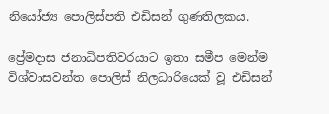නියෝජ්‍ය පොලිස්පති එඩිසන් ගුණතිලකය.

ප්‍රේමදාස ජනාධිපතිවරයාට ඉතා සමීප මෙන්ම විශ්වාසවන්ත පොලිස් නිලධාරියෙක් වූ එඩිසන්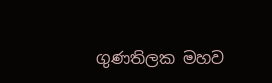ගුණතිලක මහව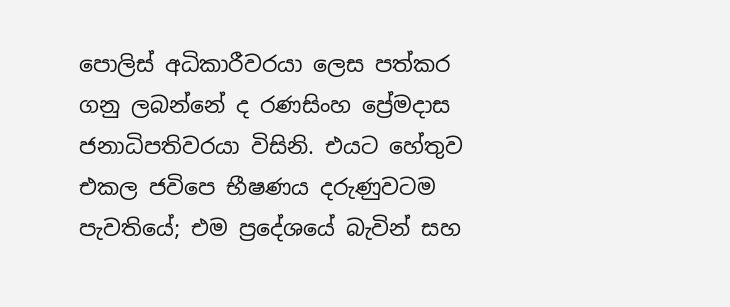පොලිස් අධිකාරීවරයා ලෙස පත්කර ගනු ලබන්නේ ද රණසිංහ ප්‍රේමදාස ජනාධිපතිවරයා විසිනි. එයට හේතුව එකල ජවිපෙ භීෂණය දරුණුවටම පැවතියේ; එම ප්‍රදේශයේ බැවින් සහ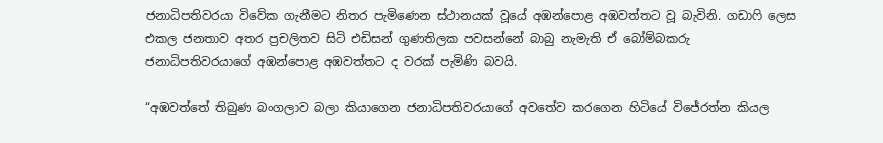ජනාධිපතිවරයා විවේක ගැනීමට නිතර පැමිණෙන ස්ථානයක් වූයේ අඹන්පොළ අඹවත්තට වූ බැවිනි. ගඩාෆි ලෙස එකල ජනතාව අතර ප්‍රචලිතව සිටි එඩිසන් ගුණතිලක පවසන්නේ බාබු නැමැති ඒ බෝම්බකරු ජනාධිපතිවරයාගේ අඹන්පොළ අඹවත්තට ද වරක් පැමිණි බවයි.

“අඹවත්තේ තිබුණ බංගලාව බලා කියාගෙන ජනාධිපතිවරයාගේ අවතේව කරගෙන හිටියේ විජේරත්න කියල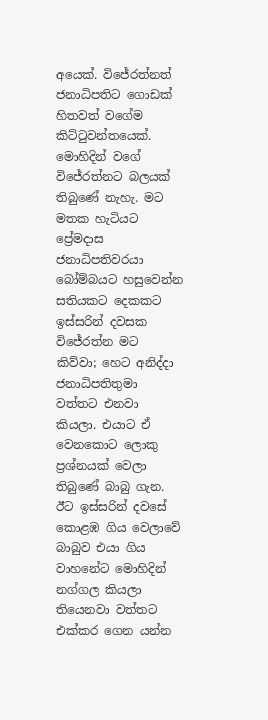අයෙක්. විජේරත්නත් ජනාධිපතිට ගොඩක් හිතවත් වගේම කිට්ටුවන්තයෙක්. මොහිදින් වගේ විජේරත්නට බලයක් තිබුණේ නැහැ. මට මතක හැටියට ප්‍රේමදාස ජනාධිපතිවරයා බෝම්බයට හසුවෙන්න සතියකට දෙකකට ඉස්සරින් දවසක විජේරත්න මට කිව්වා; හෙට අනිද්දා ජනාධිපතිතුමා වත්තට එනවා කියලා. එයාට ඒ වෙනකොට ලොකු ප්‍රශ්නයක් වෙලා තිබුණේ බාබු ගැන. ඊට ඉස්සරින් දවසේ කොළඹ ගිය වෙලාවේ බාබුව එයා ගිය වාහනේට මොහිදින් නග්ගල කියලා තියෙනවා වත්තට එක්කර ගෙන යන්න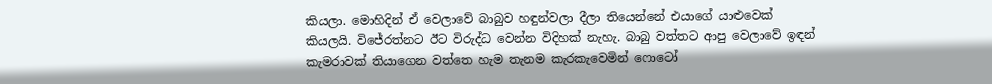කියලා. මොහිදින් ඒ වෙලාවේ බාබුව හඳුන්වලා දීලා තියෙන්නේ එයාගේ යාළුවෙක් කියලයි. විජේරත්නට ඊට විරුද්ධ වෙන්න විදිහක් නැහැ. බාබු වත්තට ආපු වෙලාවේ ඉඳන් කැමරාවක් තියාගෙන වත්තෙ හැම තැනම කැරකැවෙමින් ෆොටෝ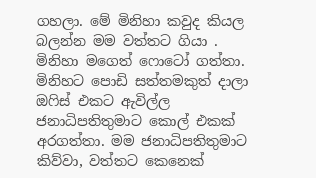ගහලා. මේ මිනිහා කවුද කියල බලන්න මම වත්තට ගියා . මිනිහා මගෙත් ෆොටෝ ගත්තා. මිනිහට පොඩි සත්තමකුත් දාලා ඔෆිස් එකට ඇවිල්ල ජනාධිපතිතුමාට කොල් එකක් අරගත්තා. මම ජනාධිපතිතුමාට කිව්වා, වත්තට කෙනෙක්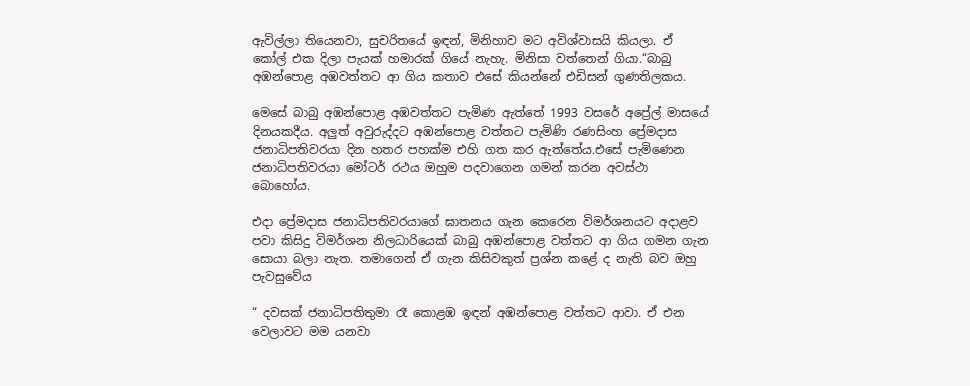ඇවිල්ලා තියෙනවා, සුචරිතයේ ඉඳන්, මිනිහාව මට අවිශ්වාසයි කියලා. ඒ කෝල් එක දිලා පැයක් හමාරක් ගියේ නැහැ. මිනිසා වත්තෙන් ගියා.“බාබු අඹන්පොළ අඹවත්තට ආ ගිය කතාව එසේ කියන්නේ එඩිසන් ගුණතිලකය.

මෙසේ බාබු අඹන්පොළ අඹවත්තට පැමිණ ඇත්තේ 1993 වසරේ අප්‍රේල් මාසයේ දිනයකදීය. අලුත් අවුරුද්දට අඹන්පොළ වත්තට පැමිණි රණසිංහ ප්‍රේමදාස ජනාධිපතිවරයා දින හතර පහක්ම එහි ගත කර ඇත්තේය.එසේ පැමිණෙන ජනාධිපතිවරයා මෝටර් රථය ඔහුම පදවාගෙන ගමන් කරන අවස්ථා බොහෝය.

එදා ප්‍රේමදාස ජනාධිපතිවරයාගේ ඝාතනය ගැන කෙ‍රෙන විමර්ශනයට අදාළව පවා කිසිදු විමර්ශන නිලධාරියෙක් බාබු අඹන්පොළ වත්තට ආ ගිය ගමන ගැන සොයා බලා නැත. තමාගෙන් ඒ ගැන කිසිවකුත් ප්‍රශ්න කළේ ද නැති බව ඔහු පැවසුවේය

“ දවසක් ජනාධිපතිතුමා රෑ කොළඹ ඉඳන් අඹන්පොළ වත්තට ආවා. ඒ එන වෙලාවට මම යනවා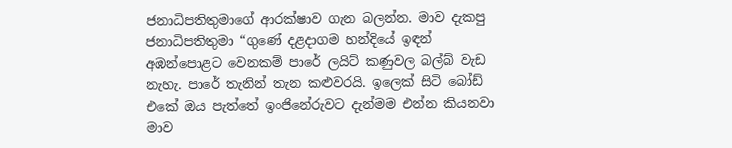ජනාධිපතිතුමාගේ ආරක්ෂාව ගැන බලන්න. මාව දැකපු ජනාධිපතිතුමා “ගුණේ දළදාගම හන්දියේ ඉඳන් අඹන්පොළට වෙනකම් පාරේ ලයිට් කණුවල බල්බ් වැඩ නැහැ. පාරේ තැනින් තැන කළුවරයි. ඉලෙක් සිටි බෝඩ් එකේ ඔය පැත්තේ ඉංජිනේරුවට දැන්මම එන්න කියනවා මාව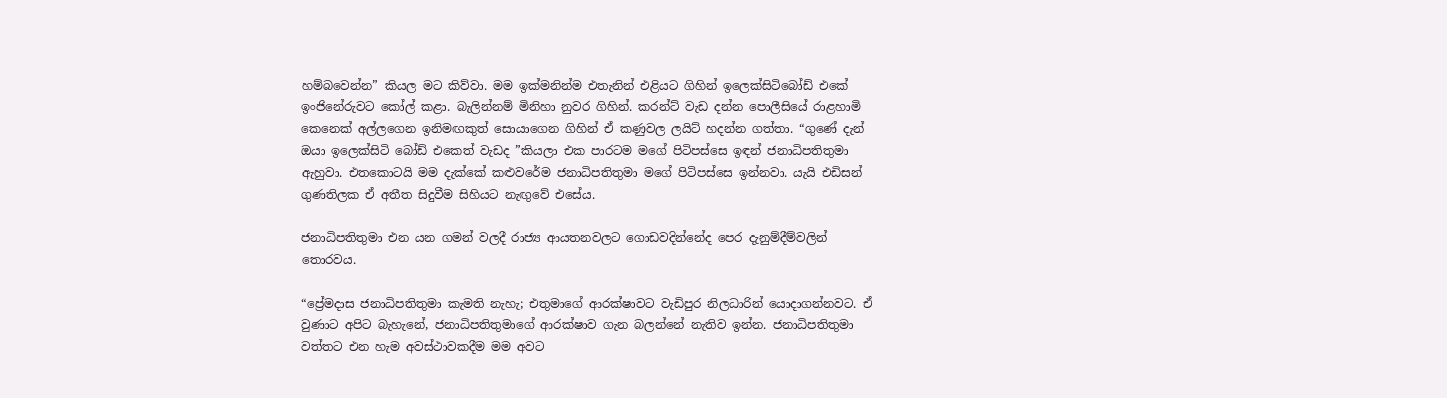හම්බවෙන්න” කියල මට කිව්වා. මම ඉක්මනින්ම එතැනින් එළියට ගිහින් ඉලෙක්සිටිබෝඩ් එකේ ඉංජිනේරුවට කෝල් කළා. බැලින්නම් මිනිහා නුවර ගිහින්. කරන්ට් වැඩ දන්න පොලීසියේ රාළහාමි කෙනෙක් අල්ලගෙන ඉනිමඟකුත් සොයාගෙන ගිහින් ඒ කණුවල ලයිට් හදන්න ගත්තා. “ගුණේ දැන් ඔයා ඉලෙක්සිටි බෝඩ් එකෙත් වැඩද ”කියලා එක පාරටම මගේ පිටිපස්සෙ ඉඳන් ජනාධිපතිතුමා ඇහුවා. එතකොටයි මම දැක්කේ කළුවරේම ජනාධිපතිතුමා මගේ පිටිපස්සෙ ඉන්නවා. යැයි එඩිසන් ගුණතිලක ඒ අතීත සිදුවීම සිහියට නැඟුවේ එසේය.

ජනාධිපතිතුමා එන යන ගමන් වලදී රාජ්‍ය ආයතනවලට ගොඩවදින්නේද පෙර දැනුම්දීම්වලින් තොරවය.

“ප්‍රේමදාස ජනාධිපතිතුමා කැමති නැහැ; එතුමාගේ ආරක්ෂාවට වැඩිපුර නිලධාරින් යොදාගන්නවට. ඒ වුණාට අපිට බැහැනේ, ජනාධිපතිතුමාගේ ආරක්ෂාව ගැන බලන්නේ නැතිව ඉන්න. ජනාධිපතිතුමා වත්තට එන හැම අවස්ථාවකදීම මම අවට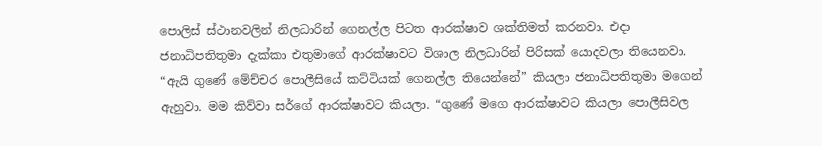පොලිස් ස්ථානවලින් නිලධාරින් ගෙනල්ල පිටත ආරක්ෂාව ශක්තිමත් කරනවා. එදා ජනාධිපතිතුමා දැක්කා එතුමාගේ ආරක්ෂාවට විශාල නිලධාරින් පිරිසක් යොදවලා තියෙනවා. “ඇයි ගුණේ මේච්චර පොලීසියේ කට්ටියක් ගෙනල්ල තියෙන්නේ” කියලා‍ ජනාධිපතිතුමා මගෙන් ඇහුවා. මම කිව්වා සර්ගේ ආරක්ෂාවට කියලා. “ගුණේ මගෙ ආරක්ෂාවට කියලා පොලීසිවල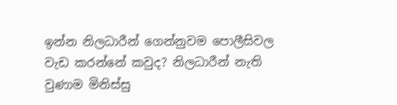ඉන්න නිලධාරීන් ගෙන්නුවම පොලීසිවල වැඩ කරන්නේ කවුද? නිලධාරීන් නැති වුණාම මිනිස්සු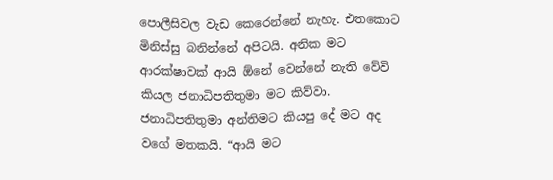පොලීසිවල වැඩ කෙරෙන්නේ නැහැ. එතකොට මිනිස්සු බනින්නේ අපිටයි. අනික මට ආරක්ෂාවක් ආයි ඕනේ වෙන්නේ නැති වේවි කියල ජනාධිපතිතුමා මට කිව්වා. ජනාධිපතිතුමා අන්තිමට කියපු දේ මට අද වගේ මතකයි. “ආයි මට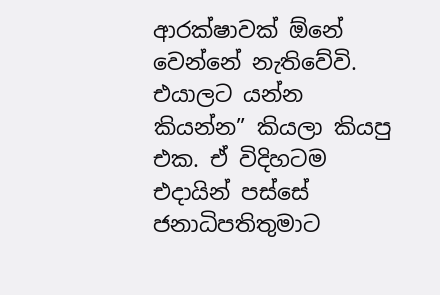ආරක්ෂාවක් ඕනේ වෙන්නේ නැතිවේවි. එයාලට යන්න කියන්න” කියලා කියපු එක. ඒ විදිහටම එදායින් පස්සේ ජනාධිපතිතුමාට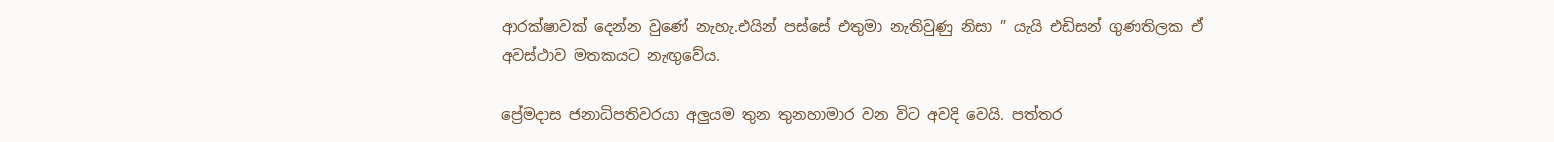ආරක්ෂාවක් දෙන්න වුණේ නැහැ.එයින් පස්සේ එතුමා නැතිවුණු නිසා ” යැයි එඩිසන් ගුණතිලක ඒ අවස්ථාව මතකයට නැඟුවේය.

ප්‍රේමදාස ජනාධිපතිවරයා අලුයම තුන තුනහාමාර වන විට අවදි වෙයි. පත්තර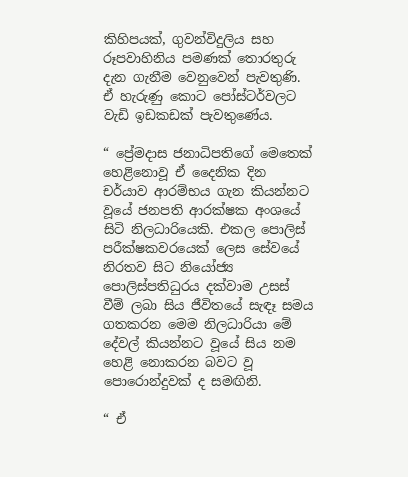කිහිපයක්, ගුවන්විදුලිය සහ රූපවාහිනිය පමණක් තොරතුරු දැන ගැනීම වෙනුවෙන් පැවතුණි. ඒ හැරුණු කොට පෝස්ටර්වලට වැඩි ඉඩකඩක් පැවතුණේය.

“ ප්‍රේමදාස ජනාධිපතිගේ මෙතෙක් හෙළිනොවූ ඒ දෛනික දින චර්යාව ආරම්භය ගැන කියන්නට වූයේ ජනපති ආරක්ෂක අංශයේ සිටි නිලධාරියෙකි. එකල පොලිස් පරීක්ෂකවරයෙක් ලෙස සේවයේ නිරතව සිට නියෝජ්‍ය පොලිස්පතිධුරය දක්වාම උසස් වීම් ලබා සිය ජීවිතයේ සැඳෑ සමය ගතකරන මෙම නිලධාරියා මේ දේවල් කියන්නට වූයේ සිය නම හෙළි නොකරන බවට වූ පොරොන්දුවක් ද සමඟිනි.

“ ඒ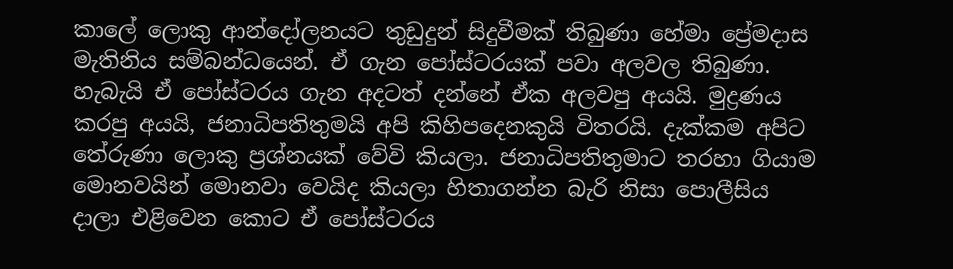කාලේ ලොකු ආන්දෝලනයට තුඩුදුන් සිදුවීමක් තිබුණා හේමා ප්‍රේමදාස මැතිනිය සම්බන්ධයෙන්. ඒ ගැන පෝස්ටරයක් පවා අලවල තිබුණා. හැබැයි ඒ පෝස්ටරය ගැන අදටත් දන්නේ ඒක අලවපු අයයි. මුද්‍රණය කරපු අයයි, ජනාධිපතිතුමයි අපි කිහිපදෙනකුයි විතරයි. දැක්කම අපිට තේරුණා ලොකු ප්‍රශ්නයක් වේවි කියලා. ජනාධිපතිතුමාට තරහා ගියාම මොනවයින් මොනවා වෙයිද කියලා හිතාගන්න බැරි නිසා පොලීසිය දාලා එළිවෙන කොට ඒ පෝස්ටරය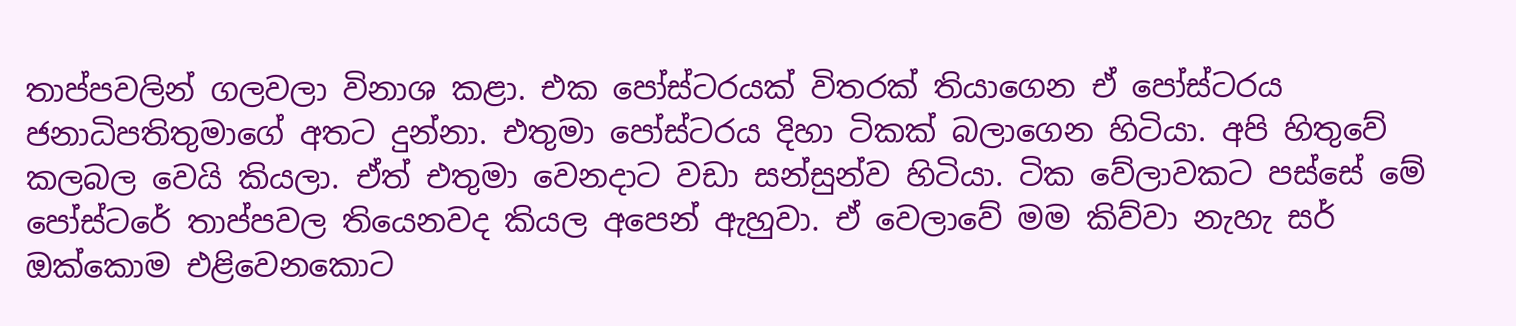තාප්පවලින් ගලවලා විනාශ කළා. එක පෝස්ටරයක් විතරක් තියාගෙන ඒ පෝස්ටරය ජනාධිපතිතුමාගේ අතට දුන්නා. එතුමා පෝස්ටරය දිහා ටිකක් බලාගෙන හිටියා. අපි හිතුවේ කලබල වෙයි කියලා. ඒත් එතුමා වෙනදාට වඩා සන්සුන්ව හිටියා. ටික වේලාවකට පස්සේ මේ පෝස්ටරේ තාප්පවල තියෙනවද කියල අපෙන් ඇහුවා. ඒ වෙලාවේ මම කිව්වා නැහැ සර් ඔක්කොම එළිවෙනකොට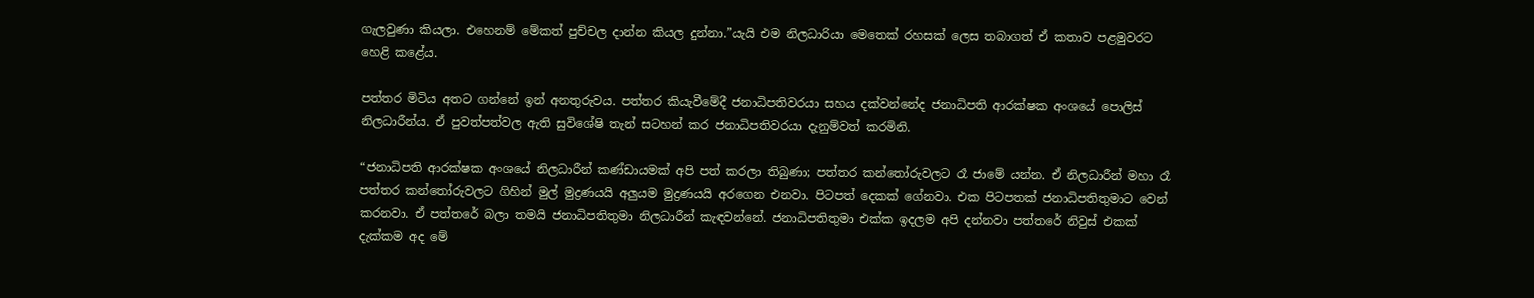ගැලවුණා කියලා. එහෙනම් මේකත් පුච්චල දාන්න කියල දුන්නා.”යැයි එම නිලධාරියා මෙතෙක් රහසක් ලෙස තබාගත් ඒ කතාව පළමුවරට හෙළි කළේය.

පත්තර මිටිය අතට ගන්නේ ඉන් අනතුරුවය. පත්තර කියැවීමේදී ජනාධිපතිවරයා සහය දක්වන්නේද ජනාධිපති ආරක්ෂක අංශයේ පොලිස් නිලධාරීන්ය. ඒ පුවත්පත්වල ඇති සුවිශේෂි තැන් සටහන් කර ජනාධිපතිවරයා දැනුම්වත් කරමිනි.

“ජනාධිපති ආරක්ෂක අංශයේ නිලධාරීන් කණ්ඩායමක් අපි පත් කරලා තිබුණා; පත්තර කන්තෝරුවලට රෑ ජාමේ යන්න. ඒ නිලධාරීන් මහා රෑ පත්තර කන්තෝරුවලට ගිහින් මුල් මුද්‍රණයයි අලුයම මුද්‍රණයයි අරගෙන එනවා. පිටපත් දෙකක් ගේනවා. එක පිටපතක් ජනාධිපතිතුමාට වෙන් කරනවා. ඒ පත්තරේ බලා තමයි ජනාධිපතිතුමා නිලධාරීන් කැඳවන්නේ. ජනාධිපතිතුමා එක්ක ඉදලම අපි දන්නවා පත්තරේ නිවුස් එකක් දැක්කම අද මේ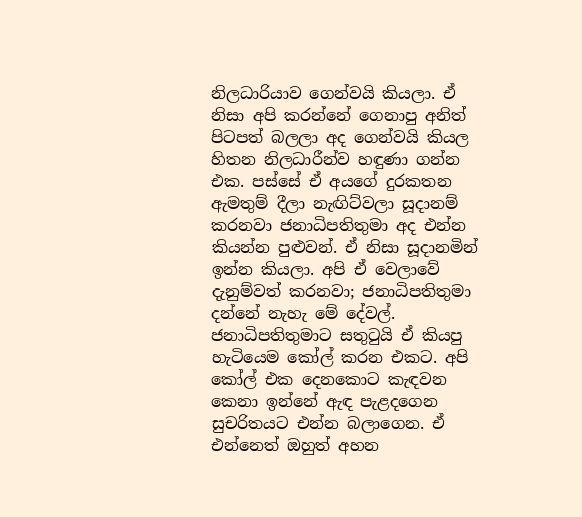නිලධාරියාව ගෙන්වයි කියලා. ඒ නිසා අපි කරන්නේ ගෙනාපු අනිත් පිටපත් බලලා අද ගෙන්වයි කියල හිතන නිලධාරීන්ව හඳුණා ගන්න එක. පස්සේ ඒ අයගේ දුරකතන ඇමතුම් දීලා නැඟිට්වලා සූදානම් කරනවා ජනාධිපතිතුමා අද එන්න කියන්න පුළුවන්. ඒ නිසා සූදානමින් ඉන්න කියලා. අපි ඒ වෙලාවේ දැනුම්වත් කරනවා; ජනාධිපතිතුමා දන්නේ නැහැ මේ දේවල්. ජනාධිපතිතුමාට සතුටුයි ඒ කියපු හැටියෙම කෝල් කරන එකට. අපි කෝල් එක දෙනකොට කැඳවන කෙනා ඉන්නේ ඇඳ පැළදගෙන සුචරිතයට එන්න බලාගෙන. ඒ එන්නෙත් ඔහුත් අහන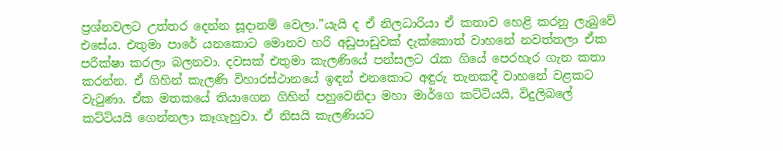ප්‍රශ්නවලට උත්තර දෙන්න සූදානම් වෙලා.”යැයි ද ඒ නිලධාරියා ඒ කතාව හෙළි කරනු ලැබුවේ එසේය. එතුමා පාරේ යනකොට මොනව හරි අඩුපාඩුවක් දැක්කොත් වාහනේ නවත්තලා ඒක පරීක්ෂා කරලා බලනවා. දවසක් එතුමා කැලණියේ පන්සලට රැක ගියේ පෙරහැර ගැන කතා කරන්න. ඒ ගිහින් කැලණි විහාරස්ථානයේ ඉඳන් එනකොට අඳුරු තැනකදී වාහනේ වළකට වැටුණා. ඒක මතකයේ තියාගෙන ගිහින් පහුවෙනිදා මහා මාර්ගෙ කට්ටියයි, විදුලිබලේ කට්ටියයි ගෙන්නලා කෑගැහුවා. ඒ නිසයි කැලණියට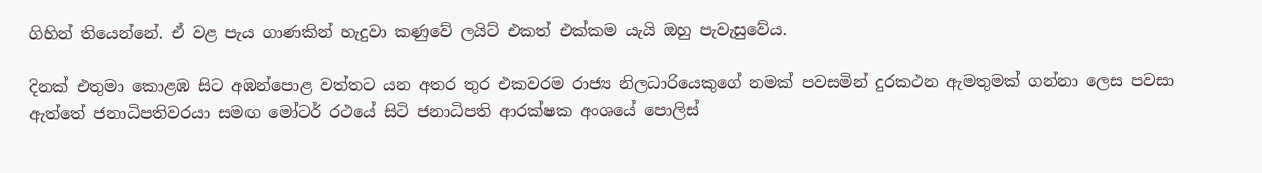ගිහින් තියෙන්නේ. ඒ වළ පැය ගාණකින් හැදුවා කණුවේ ලයිට් එකත් එක්කම යැයි ඔහු පැවැසුවේය.

දිනක් එතුමා කොළඹ සිට අඹන්පොළ වත්තට යන අතර තුර එකවරම රාජ්‍ය නිලධාරියෙකුගේ නමක් පවසමින් දුරකථන ඇමතුමක් ගන්නා ලෙස පවසා ඇත්තේ ජනාධිපතිවරයා සමඟ මෝටර් රථයේ සිටි ජනාධිපති ආරක්ෂක අංශයේ පොලිස්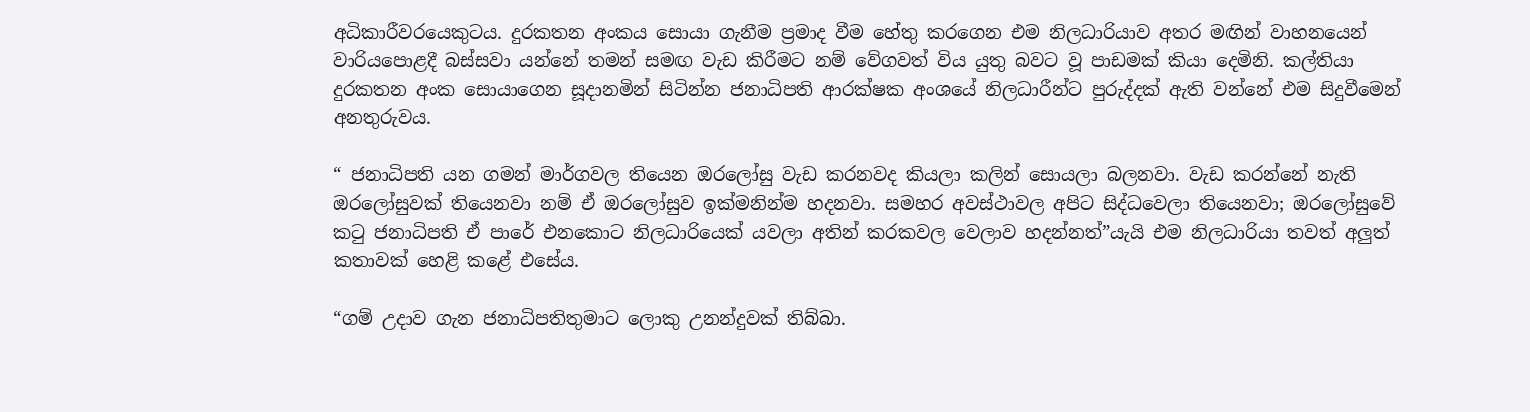අධිකාරීවරයෙකුටය. දුරකතන අංකය සොයා ගැනීම ප්‍රමාද වීම හේතු කරගෙන එම නිලධාරියාව අතර මඟින් වාහනයෙන් වාරියපොළදී බස්සවා යන්නේ තමන් සමඟ වැඩ කිරීමට නම් වේගවත් විය යුතු බවට වූ පාඩමක් කියා දෙමිනි. කල්තියා දුරකතන අංක සොයාගෙන සූදානමින් සිටින්න ජනාධිපති ආරක්ෂක අංශයේ නිලධාරීන්ට පුරුද්දක් ඇති වන්නේ එම සිදුවීමෙන් අනතුරුවය.

“ ජනාධිපති යන ගමන් මාර්ගවල තියෙන ඔරලෝසු වැඩ කරනවද කියලා කලින් සොයලා බලනවා. වැඩ කරන්නේ නැති ඔරලෝසුවක් තියෙනවා නම් ඒ ඔරලෝසුව ඉක්මනින්ම හදනවා. සමහර අවස්ථාවල අපිට සිද්ධවෙලා තියෙනවා; ඔරලෝසුවේ කටු ජනාධිපති ඒ පාරේ එනකොට නිලධාරියෙක් යවලා අතින් කරකවල වෙලාව හදන්නත්”යැයි එම නිලධාරියා තවත් අලුත් කතාවක් හෙළි කළේ එසේය.

“ගම් උදාව ගැන ජනාධිපතිතුමාට ලොකු උනන්දුවක් තිබ්බා.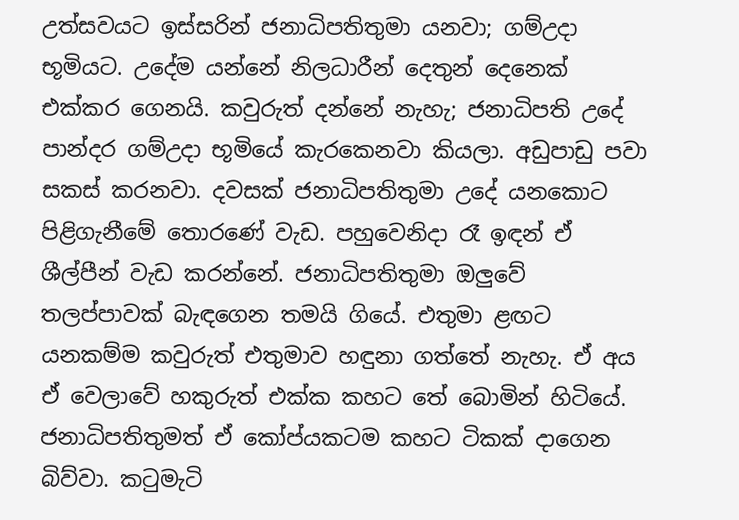උත්සවයට ඉස්සරින් ජනාධිපතිතුමා යනවා; ගම්උදා භූමියට. උදේම යන්නේ නිලධාරීන් දෙතුන් දෙනෙක් එක්කර ගෙනයි. කවුරුත් දන්නේ නැහැ; ජනාධිපති උදේ පාන්දර ගම්උදා භූමියේ කැරකෙනවා කියලා. අඩුපාඩු පවා සකස් කරනවා. දවසක් ජනාධිපතිතුමා උදේ යනකොට පිළිගැනීමේ තොරණේ වැඩ. පහුවෙනිදා රෑ ඉඳන් ඒ ශීල්පීන් වැඩ කරන්නේ. ජනාධිපතිතුමා ඔලුවේ තලප්පාවක් බැඳගෙන තමයි ගියේ. එතුමා ළඟට යනකම්ම කවුරුත් එතුමාව හඳුනා ගත්තේ නැහැ. ඒ අය ඒ වෙලාවේ හකුරුත් එක්ක කහට තේ බොමින් හිටියේ. ජනාධිපතිතුමත් ඒ කෝප්යකටම කහට ටිකක් දාගෙන බිව්වා. කටුමැටි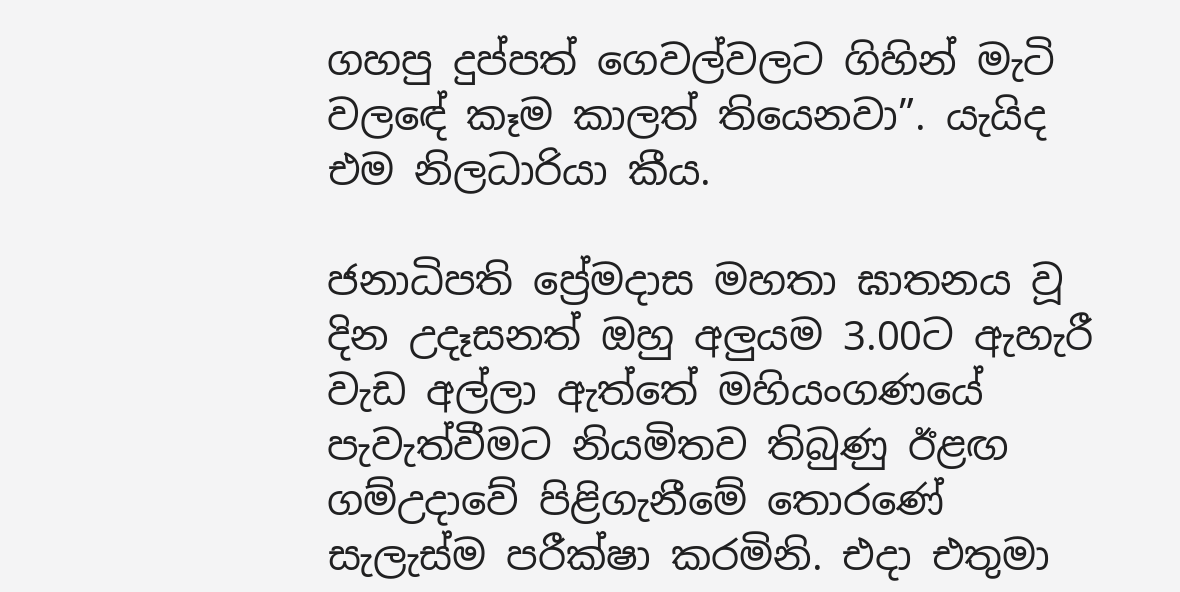ගහපු දුප්පත් ගෙවල්වලට ගිහින් මැටි වලඳේ කෑම කාලත් තියෙනවා”. යැයිද එම නිලධාරියා කීය.

ජනාධිපති ප්‍රේමදාස මහතා ඝාතනය වූ දින උදෑසනත් ඔහු අලුයම 3.00ට ඇහැරී වැඩ අල්ලා ඇත්තේ මහියංගණයේ පැවැත්වීමට නියමිතව තිබුණු ඊළඟ ගම්උදාවේ පිළිගැනීමේ තොරණේ සැලැස්ම පරීක්ෂා කරමිනි. එදා එතුමා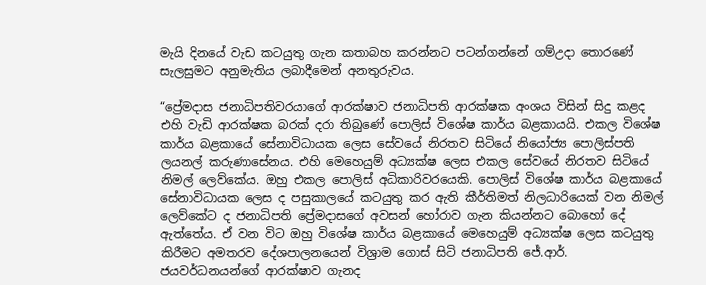මැයි දිනයේ වැඩ කටයුතු ගැන කතාබහ කරන්නට පටන්ගන්නේ ගම්උදා තොරණේ සැලසුමට අනුමැතිය ලබාදීමෙන් අනතුරුවය.

“ප්‍රේමදාස ජනාධිපතිවරයාගේ ආරක්ෂාව ජනාධිපති ආරක්ෂක අංශය විසින් සිදු කළද එහි වැඩි ආරක්ෂක බරක් දරා තිබුණේ පොලිස් විශේෂ කාර්ය බළකායයි. එකල විශේෂ කාර්ය බළකායේ සේනාවිධායක ලෙස සේවයේ නිරතව සිටියේ නියෝජ්‍ය පොලිස්පති ලයනල් කරුණාසේනය. එහි මෙහෙයුම් අධ්‍යක්ෂ ලෙස එකල සේවයේ නිරතව සිටියේ නිමල් ලෙව්කේය. ඔහු එකල පොලිස් අධිකාරිවරයෙකි. පොලිස් විශේෂ කාර්ය බළකායේ සේනාවිධායක ලෙස ද පසුකාලයේ කටයුතු කර ඇති කීර්තිමත් නිලධාරියෙක් වන නිමල් ලෙව්කේට ද ජනාධිපති ප්‍රේමදාසගේ අවසන් හෝරාව ගැන කියන්නට බොහෝ දේ ඇත්තේය. ඒ වන විට ඔහු විශේෂ කාර්ය බළකායේ මෙහෙයුම් අධ්‍යක්ෂ ලෙස කටයුතු කිරීමට අමතරව දේශපාලනයෙන් විශ්‍රාම ගොස් සිටි ජනාධිපති ජේ.ආර්. ජයවර්ධනයන්ගේ ආරක්ෂාව ගැනද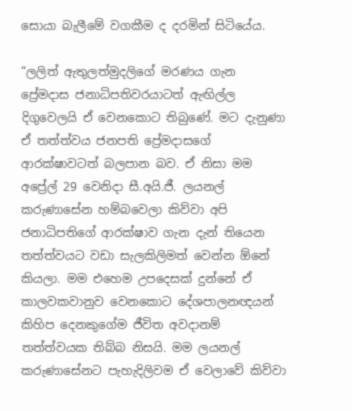සොයා බැලීමේ වගකීම ද දරමින් සිටියේය.

“ලලිත් ඇතුලත්මුදලිගේ මරණය ගැන ප්‍රේමදාස ජනාධිපතිවරයාටත් ඇඟිල්ල දිගුවෙලයි ඒ වෙනකොට තිබුණේ. මට දැනුණා ඒ තත්ත්වය ජනපති ප්‍රේමදාසගේ ආරක්ෂාවටත් බලපාන බව. ඒ නිසා මම අප්‍රේල් 29 වෙනිදා සී.අයි.ජී. ලයනල් කරුණාසේන හම්බවෙලා කිව්වා අපි ජනාධිපතිගේ ආරක්ෂාව ගැන දැන් තියෙන තත්ත්වයට වඩා සැලකිලිමත් වෙන්න ඕනේ කියලා. මම එහෙම උපදෙසක් දුන්නේ ඒ කාලවකවානුව වෙනකොට දේශපාලනඥයන් කිහිප දෙනකුගේම ජීවිත අවදානම් තත්ත්වයක තිබ්බ නිසයි. මම ලයනල් කරුණාසේනට පැහැදිලිවම ඒ වෙලාවේ කිව්වා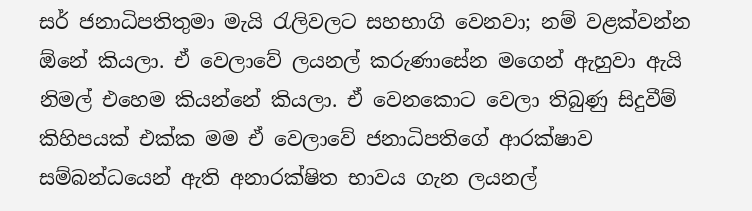සර් ජනාධිපතිතුමා මැයි රැලිවලට සහභාගි වෙනවා; නම් වළක්වන්න ඕනේ කියලා. ඒ වෙලාවේ ලයනල් කරුණාසේන මගෙන් ඇහුවා ඇයි නිමල් එහෙම කියන්නේ කියලා. ඒ වෙනකොට වෙලා තිබුණු සිදුවීම් කිහිපයක් එක්ක මම ඒ වෙලාවේ ජනාධිපතිගේ ආරක්ෂාව සම්බන්ධයෙන් ඇති අනාරක්ෂිත භාවය ගැන ලයනල්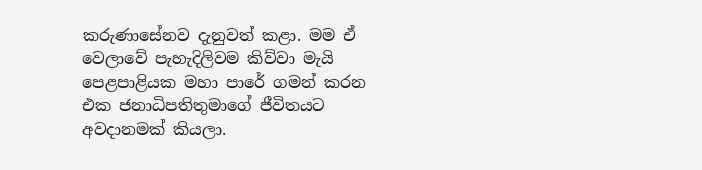කරුණාසේනව දැනුවත් කළා. මම ඒ වෙලාවේ පැහැදිලිවම කිව්වා මැයි පෙළපාළියක මහා පාරේ ගමන් කරන එක ජනාධිපතිතුමාගේ ජීවිතයට අවදානමක් කියලා.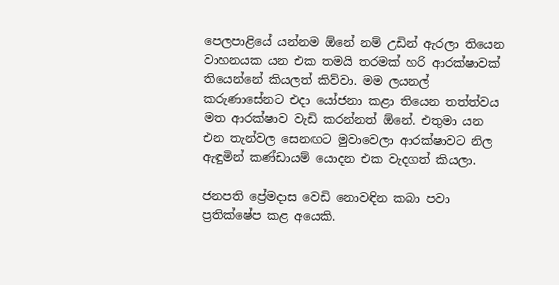පෙලපාළියේ යන්නම ඕනේ නම් උඩින් ඇරලා තියෙන වාහනයක යන එක තමයි තරමක් හරි ආරක්ෂාවක් තියෙන්නේ කියලත් කිව්වා. මම ලයනල් කරුණාසේනට එදා යෝජනා කළා තියෙන තත්ත්වය මත ආරක්ෂාව වැඩි කරන්නත් ඕනේ. එතුමා යන එන තැන්වල සෙනඟට මුවාවෙලා ආරක්ෂාවට නිල ඇඳුමින් කණ්ඩායම් යොදන එක වැදගත් කියලා.

ජනපති ප්‍රේමදාස වෙඩි නොවඳින කබා පවා ප්‍රතික්ෂේප කළ අයෙකි.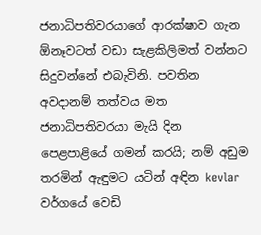ජනාධිපතිවරයාගේ ආරක්ෂාව ගැන ඕනෑවටත් වඩා සැළකිලිමත් වන්නට සිදුවන්නේ එබැවිනි. පවතින අවදානම් තත්වය මත ජනාධිපතිවරයා මැයි දින පෙළපාළියේ ගමන් කරයි; නම් අඩුම තරමින් ඇඳුමට යටින් අඳින kevlar වර්ගයේ වෙඩි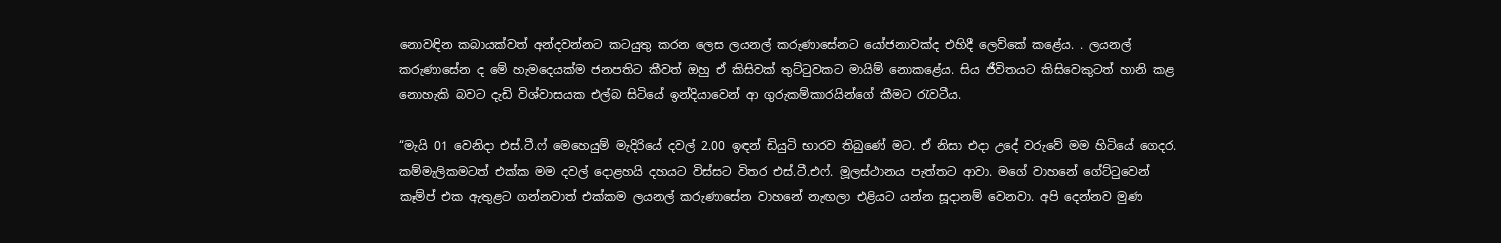නොවඳින කබායක්වත් අන්දවන්නට කටයුතු කරන ලෙස ලයනල් කරුණාසේනට යෝජනාවක්ද එහිදී ලෙව්කේ කළේය. . ලයනල් කරුණාසේන ද මේ හැමදෙයක්ම ජනපතිට කීවත් ඔහු ඒ කිසිවක් තුට්ටුවකට මායිම් නොකළේය. සිය ජීවිතයට කිසිවෙකුටත් හානි කළ නොහැකි බවට දැඩි විශ්වාසයක එල්බ සිටියේ ඉන්දියාවෙන් ආ ගුරුකම්කාරයින්ගේ කීමට රැවටීය.

“මැයි 01 වෙනිදා එස්.ටී.ෆ් මෙහෙයුම් මැදිරියේ දවල් 2.00 ඉඳන් ඩියුටි භාරව තිබුණේ මට. ඒ නිසා එදා උදේ වරුවේ මම හිටියේ ගෙදර. කම්මැලිකමටත් එක්ක මම දවල් දොළහයි දහයට විස්සට විතර එස්.ටී.එෆ්. මූලස්ථානය පැත්තට ආවා. මගේ වාහනේ ගේට්ටුවෙන් කෑම්ප් එක ඇතුළට ගන්නවාත් එක්කම ලයනල් කරුණාසේන වාහනේ නැඟලා එළියට යන්න සූදානම් වෙනවා. අපි දෙන්නව මුණ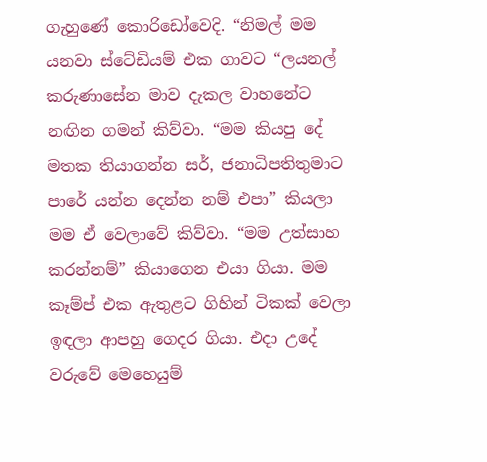ගැහුණේ කොරිඩෝවෙදි. “නිමල් මම යනවා ස්ටේඩියම් එක ගාවට “ලයනල් කරුණාසේන මාව දැකල වාහනේට නඟින ගමන් කිව්වා. “මම කියපු දේ මතක තියාගන්න සර්, ජනාධිපතිතුමාට පාරේ යන්න දෙන්න නම් එපා” කියලා මම ඒ වෙලාවේ කිව්වා. “මම උත්සාහ කරන්නම්” කියාගෙන එයා ගියා. මම කෑම්ප් එක ඇතුළට ගිහින් ටිකක් වෙලා ඉඳලා ආපහු ගෙදර ගියා. එදා උදේ වරුවේ මෙහෙයුම්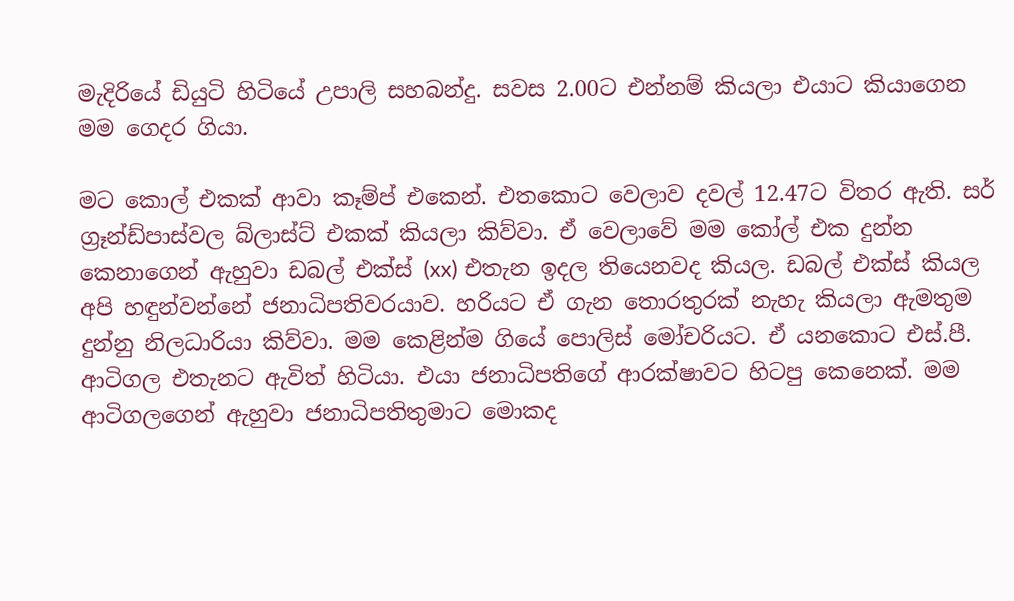මැදිරියේ ඩියුටි හිටියේ උපාලි සහබන්දු. සවස 2.00ට එන්නම් කියලා එයාට කියාගෙන මම ගෙදර ගියා.

මට කොල් එකක් ආවා කෑම්ප් එකෙන්. එතකොට වෙලාව දවල් 12.47ට විතර ඇති. සර් ග්‍රෑන්ඩ්පාස්වල බ්ලාස්ට් එකක් කියලා කිව්වා. ඒ වෙලාවේ මම කෝල් එක දුන්න කෙනාගෙන් ඇහුවා ඩබල් එක්ස් (xx) එතැන ඉදල තියෙනවද කියල. ඩබල් එක්ස් කියල අපි හඳුන්වන්නේ ජනාධිපතිවරයාව. හරියට ඒ ගැන තොරතුරක් නැහැ කියලා ඇමතුම දුන්නු නිලධාරියා කිව්වා. මම කෙළින්ම ගියේ පොලිස් මෝචරියට. ඒ යනකොට එස්.පී. ආටිගල එතැනට ඇවිත් හිටියා. එයා ජනාධිපතිගේ ආරක්ෂාවට හිටපු කෙනෙක්. මම ආටිගලගෙන් ඇහුවා ජනාධිපතිතුමාට මොකද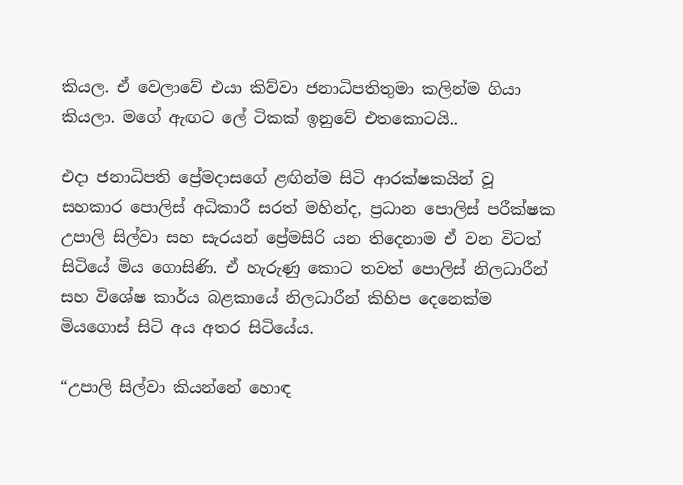කියල. ඒ වෙලාවේ එයා කිව්වා ජනාධිපතිතුමා කලින්ම ගියා කියලා. මගේ ඇඟට ලේ ටිකක් ඉනුවේ එතකොටයි..

එදා ජනාධිපති ප්‍රේමදාසගේ ළඟින්ම සිටි ආරක්ෂකයින් වූ සහකාර පොලිස් අධිකාරී සරත් මහින්ද, ප්‍රධාන පොලිස් පරීක්ෂක උපාලි සිල්වා සහ සැරයන් ප්‍රේමසිරි යන තිදෙනාම ඒ වන විටත් සිටියේ මිය ගොසිණි. ඒ හැරුණු කොට තවත් පොලිස් නිලධාරීන් සහ විශේෂ කාර්ය බළකායේ නිලධාරීන් කිහිප දෙනෙක්ම මියගොස් සිටි අය අතර සිටියේය.

“උපාලි සිල්වා කියන්නේ හොඳ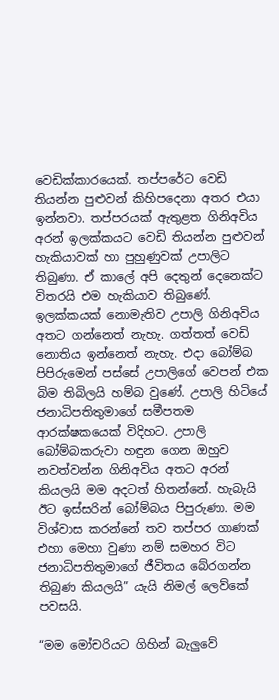වෙඩික්කාරයෙක්. තප්පරේට වෙඩි තියන්න පුළුවන් කිහිපදෙනා අතර එයා ඉන්නවා. තප්පරයක් ඇතුළත ගිනිඅවිය අරන් ඉලක්කයට වෙඩි තියන්න පුළුවන් හැකියාවක් හා පුහුණුවක් උපාලිට තිබුණා. ඒ කාලේ අපි දෙතුන් දෙනෙක්ට විතරයි එම හැකියාව තිබුණේ. ඉලක්කයක් නොමැතිව උපාලි ගිනිඅවිය අතට ගන්නෙත් නැහැ. ගත්තත් වෙඩි නොතිය ඉන්නෙත් නැහැ. එදා බෝම්බ පිපිරුමෙන් පස්සේ උපාලිගේ වෙපන් එක බිම තිබිලයි හම්බ වුණේ. උපාලි හිටියේ ජනාධිපතිතුමාගේ සමීපතම ආරක්ෂකයෙක් විදිහට. උපාලි බෝම්බකරුවා හඳුන ගෙන ඔහුව නවත්වන්න ගිනිඅවිය අතට අරන් කියලයි මම අදටත් හිතන්නේ. හැබැයි ඊට ඉස්සරින් බෝම්බය පිපුරුණා. මම විශ්වාස කරන්නේ තව තප්පර ගාණක් එහා මෙහා වුණා නම් සමහර විට ජනාධිපතිතුමාගේ ජීවිතය බේරගන්න තිබුණ කියලයි” යැයි නිමල් ලෙව්කේ පවසයි.

“මම මෝචරියට ගිහින් බැලුවේ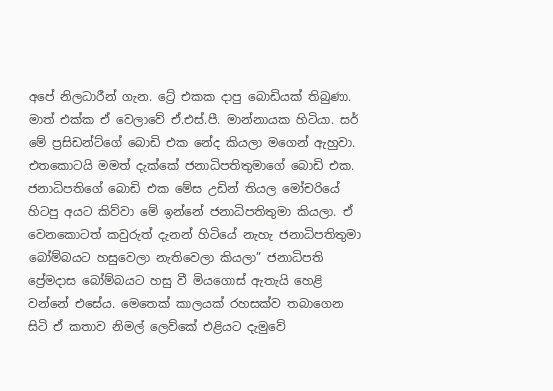අපේ නිලධාරීන් ගැන. ට්‍රේ එකක දාපු බොඩියක් තිබුණා. මාත් එක්ක ඒ වෙලාවේ ඒ.එස්.පී. මාන්නායක හිටියා. සර් මේ ප්‍රසිඩන්ට්ගේ බොඩි එක නේද කියලා මගෙන් ඇහුවා. එතකොටයි මමත් දැක්කේ ජනාධිපතිතුමාගේ බොඩි එක. ජනාධිපතිගේ බොඩි එක මේස උඩින් තියල මෝචරියේ හිටපු අයට කිව්වා මේ ඉන්නේ ජනාධිපතිතුමා කියලා. ඒ වෙනකොටත් කවුරුත් දැනන් හිටියේ නැහැ ජනාධිපතිතුමා බෝම්බයට හසුවෙලා නැතිවෙලා කියලා” ජනාධිපති ප්‍රේමදාස බෝම්බයට හසු වී මියගොස් ඇතැයි හෙළි වන්නේ එසේය. මෙතෙක් කාලයක් රහසක්ව තබාගෙන සිටි ඒ කතාව නිමල් ලෙව්කේ එළියට දැමුවේ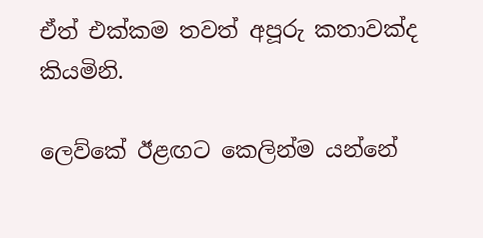ඒත් එක්කම තවත් අපූරු කතාවක්ද කියමිනි.

ලෙව්කේ ඊළඟට කෙලින්ම යන්නේ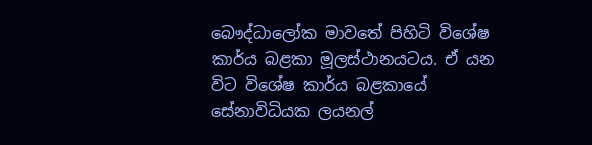බෞද්ධාලෝක මාවතේ පිහිටි විශේෂ කාර්ය බළකා මූලස්ථානයටය. ඒ යන විට විශේෂ කාර්ය බළකායේ සේනාවිධියක ලයනල්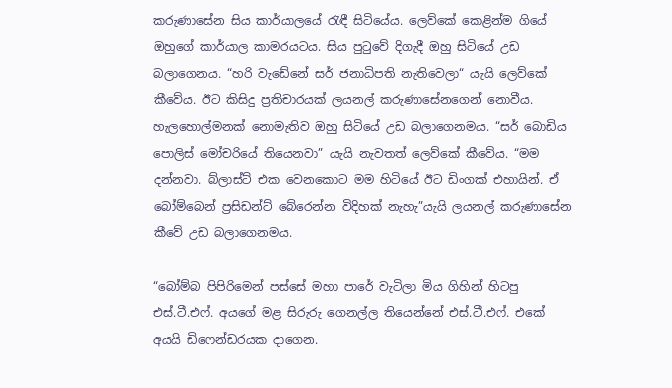කරුණාසේන සිය කාර්යාලයේ රැඳී සිටියේය. ලෙව්කේ කෙළින්ම ගියේ ඔහුගේ කාර්යාල කාමරයටය. සිය පුටුවේ දිගැදී ඔහු සිටියේ උඩ බලාගෙනය. “හරි වැඩේනේ සර් ජනාධිපති නැතිවෙලා“ යැයි ලෙව්කේ කීවේය. ඊට කිසිදු ප්‍රතිචාරයක් ලයනල් කරුණාසේනගෙන් නොවීය. හැලහොල්මනක් නොමැතිව ඔහු සිටියේ උඩ බලාගෙනමය. “සර් බොඩිය පොලිස් මෝචරියේ තියෙනවා” යැයි නැවතත් ලෙව්කේ කීවේය. “මම දන්නවා. බ්ලාස්ට් එක වෙනකොට මම හිටියේ ඊට ඩිංගක් එහායින්. ඒ බෝම්බෙන් ප්‍රසිඩන්ට් බේරෙන්න විදිහක් නැහැ”යැයි ලයනල් කරුණාසේන කීවේ උඩ බලාගෙනමය.

“බෝම්බ පිපිරිමෙන් පස්සේ මහා පාරේ වැටිලා මිය ගිහින් හිටපු එස්.ටී.එෆ්. අයගේ මළ සිරුරු ගෙනල්ල තියෙන්නේ එස්.ටී.එෆ්. එකේ අයයි ඩිෆෙන්ඩරයක දාගෙන.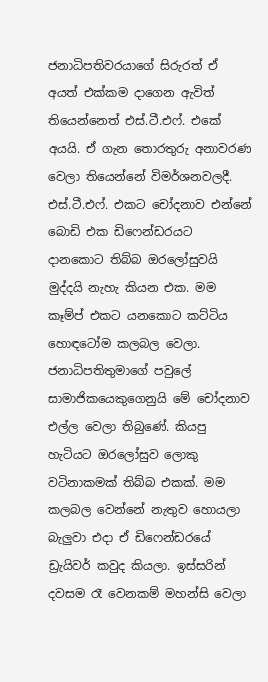ජනාධිපතිවරයාගේ සිරුරත් ඒ අයත් එක්කම දාගෙන ඇවිත් තියෙන්නෙත් එස්.ටී.එෆ්. එකේ අයයි. ඒ ගැන තොරතුරු අනාවරණ වෙලා තියෙන්නේ විමර්ශනවලදී. එස්.ටී.එෆ්. එකට චෝදනාව එන්නේ බොඩි එක ඩිෆෙන්ඩරයට දානකොට තිබ්බ ඔරලෝසුවයි මුද්දයි නැහැ කියන එක. මම කෑම්ප් එකට යනකොට කට්ටිය හොඳටෝම කලබල වෙලා. ජනාධිපතිතුමාගේ පවුලේ සාමාජිකයෙකුගෙනුයි මේ චෝදනාව එල්ල වෙලා තිබුණේ. කියපු හැටියට ඔරලෝසුව ලොකු වටිනාකමක් තිබ්බ එකක්. මම කලබල වෙන්නේ නැතුව හොයලා බැලුවා එදා ඒ ඩිෆෙන්ඩරයේ ඩ්‍රැයිවර් කවුද කියලා. ඉස්සරින් දවසම රෑ වෙනකම් මහන්සි වෙලා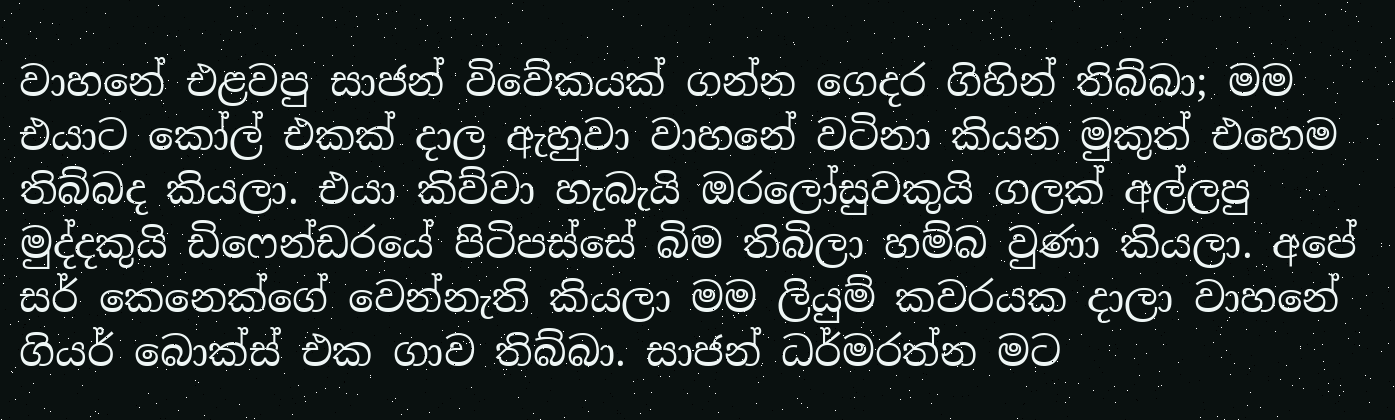වාහනේ එළවපු සාජන් විවේකයක් ගන්න ගෙදර ගිහින් තිබ්බා; මම එයාට කෝල් එකක් දාල ඇහුවා වාහනේ වටිනා කියන මුකුත් එහෙම තිබ්බද කියලා. එයා කිව්වා හැබැයි ඔරලෝසුවකුයි ගලක් අල්ලපු මුද්දකුයි ඩිෆෙන්ඩරයේ පිටිපස්සේ බිම තිබිලා හම්බ වුණා කියලා. අපේ සර් කෙනෙක්ගේ වෙන්නැති කියලා මම ලියුම් කවරයක දාලා වාහනේ ගියර් බොක්ස් එක ගාව තිබ්බා. සාජන් ධර්මරත්න මට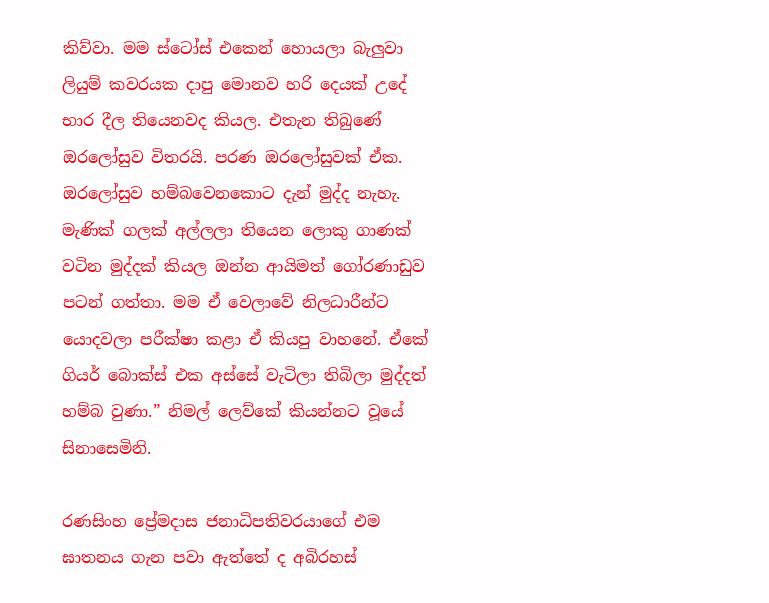කිව්වා. මම ස්ටෝස් එකෙන් හොයලා බැලුවා ලියුම් කවරයක දාපු මොනව හරි දෙයක් උදේ භාර දීල තියෙනවද කියල. එතැන තිබුණේ ඔරලෝසුව විතරයි. පරණ ඔරලෝසුවක් ඒක. ඔරලෝසුව හම්බවෙනකොට දැන් මුද්ද නැහැ. මැණික් ගලක් අල්ලලා තියෙන ලොකු ගාණක් වටින මුද්දක් කියල ඔන්න ආයිමත් ගෝරණාඩුව පටන් ගත්තා. මම ඒ වෙලාවේ නිලධාරීන්ට යොදවලා පරීක්ෂා කළා ඒ කියපු වාහනේ. ඒකේ ගියර් බොක්ස් එක අස්සේ වැටිලා තිබිලා මුද්දත් හම්බ වුණා.” නිමල් ලෙව්කේ කියන්නට වූයේ සිනාසෙමිනි.

රණසිංහ ප්‍රේමදාස ජනාධිපතිවරයාගේ එම ඝාතනය ගැන පවා ඇත්තේ ද අබිරහස්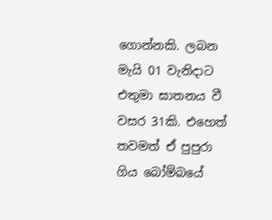ගොන්නකි. ලබන මැයි 01 වැනිදාට එතුමා ඝාතනය වී වසර 31කි. එහෙත් තවමත් ඒ පුපුරා ගිය බෝම්බයේ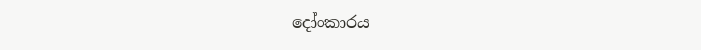දෝංකාරය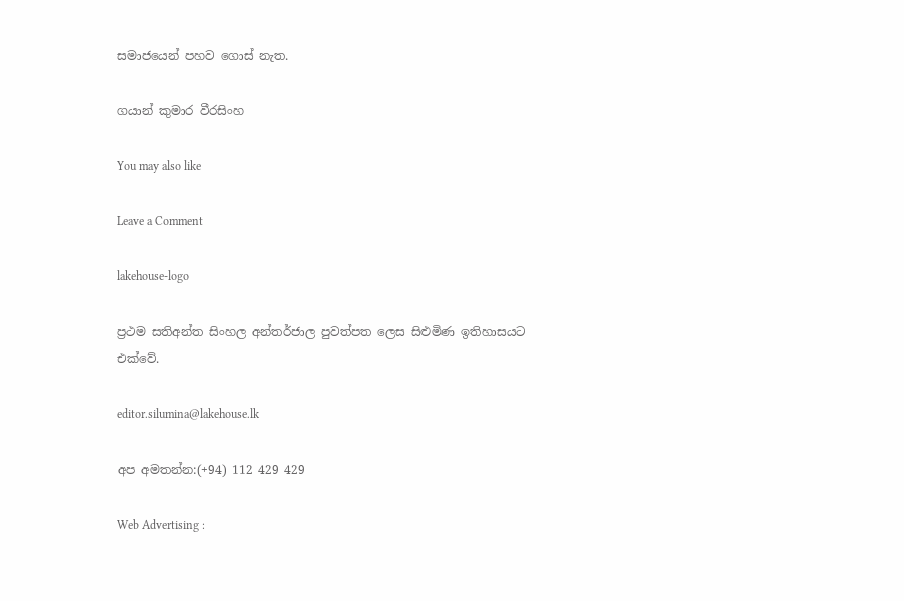සමාජයෙන් පහව ගොස් නැත.

ගයාන් කුමාර වීරසිංහ

You may also like

Leave a Comment

lakehouse-logo

ප්‍රථම සතිඅන්ත සිංහල අන්තර්ජාල පුවත්පත ලෙස සිළුමිණ ඉතිහාසයට එක්වේ.

editor.silumina@lakehouse.lk

අප අමතන්න:(+94) 112 429 429

Web Advertising :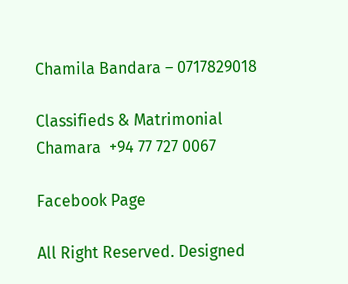Chamila Bandara – 0717829018

Classifieds & Matrimonial
Chamara  +94 77 727 0067

Facebook Page

All Right Reserved. Designed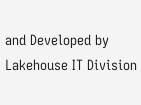and Developed by Lakehouse IT Division